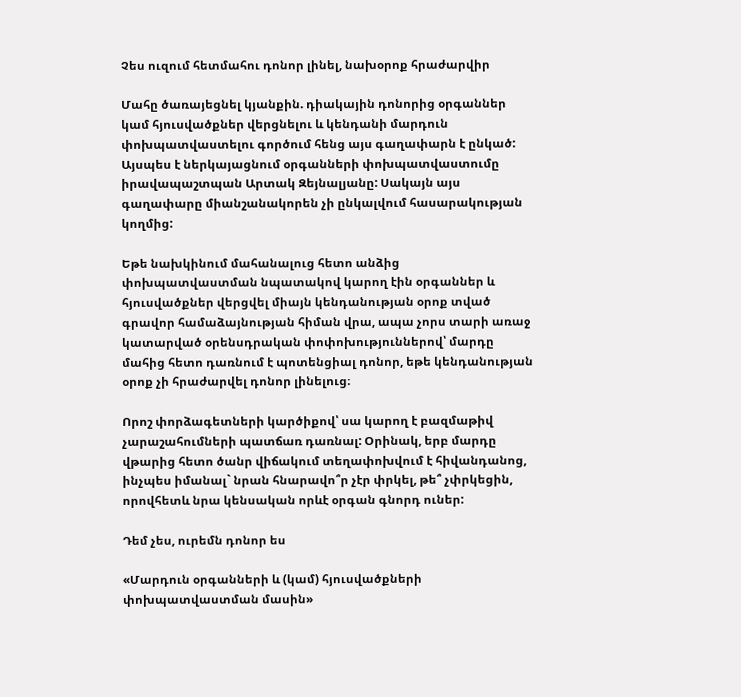Չես ուզում հետմահու դոնոր լինել, նախօրոք հրաժարվիր

Մահը ծառայեցնել կյանքին. դիակային դոնորից օրգաններ կամ հյուսվածքներ վերցնելու և կենդանի մարդուն փոխպատվաստելու գործում հենց այս գաղափարն է ընկած: Այսպես է ներկայացնում օրգանների փոխպատվաստումը իրավապաշտպան Արտակ Զեյնալյանը: Սակայն այս գաղափարը միանշանակորեն չի ընկալվում հասարակության կողմից:

Եթե նախկինում մահանալուց հետո անձից փոխպատվաստման նպատակով կարող էին օրգաններ և հյուսվածքներ վերցվել միայն կենդանության օրոք տված գրավոր համաձայնության հիման վրա, ապա չորս տարի առաջ կատարված օրենսդրական փոփոխություններով՝ մարդը մահից հետո դառնում է պոտենցիալ դոնոր, եթե կենդանության օրոք չի հրաժարվել դոնոր լինելուց։

Որոշ փորձագետների կարծիքով՝ սա կարող է բազմաթիվ չարաշահումների պատճառ դառնալ: Օրինակ, երբ մարդը վթարից հետո ծանր վիճակում տեղափոխվում է հիվանդանոց, ինչպես իմանալ` նրան հնարավո՞ր չէր փրկել, թե՞ չփրկեցին, որովհետև նրա կենսական որևէ օրգան գնորդ ուներ:

Դեմ չես, ուրեմն դոնոր ես

«Մարդուն օրգանների և (կամ) հյուսվածքների փոխպատվաստման մասին»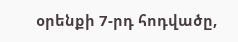օրենքի 7-րդ հոդվածը,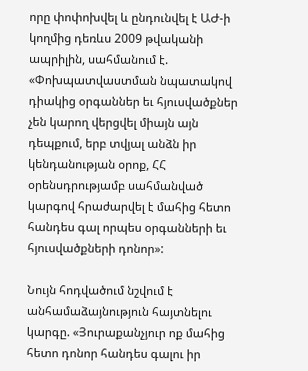որը փոփոխվել և ընդունվել է ԱԺ-ի կողմից դեռևս 2009 թվականի ապրիլին, սահմանում է. «Փոխպատվաստման նպատակով դիակից օրգաններ եւ հյուսվածքներ չեն կարող վերցվել միայն այն դեպքում, երբ տվյալ անձն իր կենդանության օրոք, ՀՀ օրենսդրությամբ սահմանված կարգով հրաժարվել է մահից հետո հանդես գալ որպես օրգանների եւ հյուսվածքների դոնոր»:

Նույն հոդվածում նշվում է անհամաձայնություն հայտնելու կարգը. «Յուրաքանչյուր ոք մահից հետո դոնոր հանդես գալու իր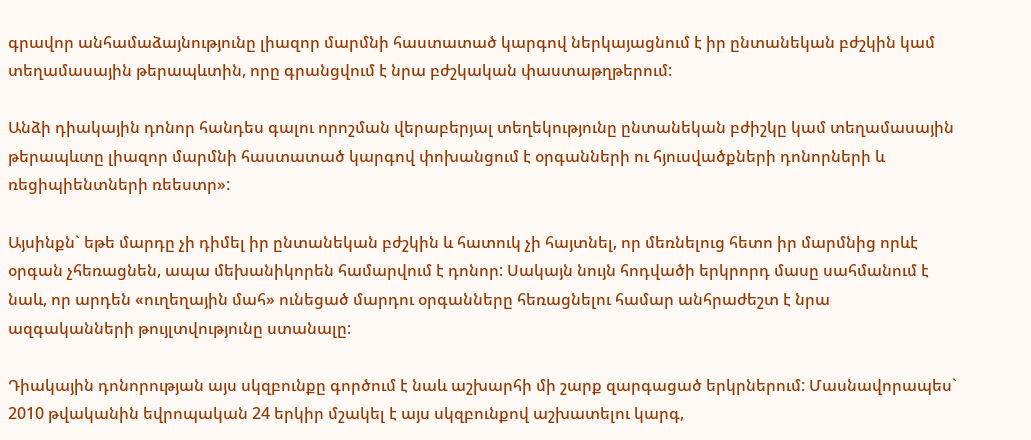գրավոր անհամաձայնությունը լիազոր մարմնի հաստատած կարգով ներկայացնում է իր ընտանեկան բժշկին կամ տեղամասային թերապևտին, որը գրանցվում է նրա բժշկական փաստաթղթերում:

Անձի դիակային դոնոր հանդես գալու որոշման վերաբերյալ տեղեկությունը ընտանեկան բժիշկը կամ տեղամասային թերապևտը լիազոր մարմնի հաստատած կարգով փոխանցում է օրգանների ու հյուսվածքների դոնորների և ռեցիպիենտների ռեեստր»:

Այսինքն` եթե մարդը չի դիմել իր ընտանեկան բժշկին և հատուկ չի հայտնել, որ մեռնելուց հետո իր մարմնից որևէ օրգան չհեռացնեն, ապա մեխանիկորեն համարվում է դոնոր: Սակայն նույն հոդվածի երկրորդ մասը սահմանում է նաև, որ արդեն «ուղեղային մահ» ունեցած մարդու օրգանները հեռացնելու համար անհրաժեշտ է նրա ազգականների թույլտվությունը ստանալը:

Դիակային դոնորության այս սկզբունքը գործում է նաև աշխարհի մի շարք զարգացած երկրներում: Մասնավորապես` 2010 թվականին եվրոպական 24 երկիր մշակել է այս սկզբունքով աշխատելու կարգ,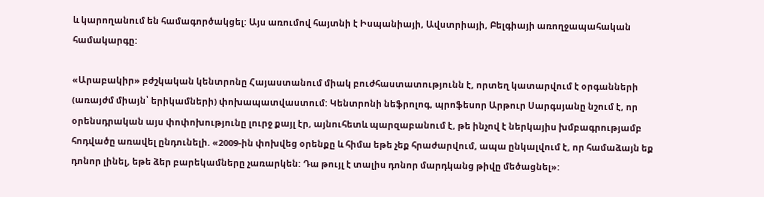և կարողանում են համագործակցել: Այս առումով հայտնի է Իսպանիայի, Ավստրիայի, Բելգիայի առողջապահական համակարգը:

«Արաբակիր» բժշկական կենտրոնը Հայաստանում միակ բուժհաստատությունն է, որտեղ կատարվում է օրգանների (առայժմ միայն՝ երիկամների) փոխապատվաստում: Կենտրոնի նեֆրոլոգ, պրոֆեսոր Արթուր Սարգսյանը նշում է, որ օրենսդրական այս փոփոխությունը լուրջ քայլ էր, այնուհետև պարզաբանում է, թե ինչով է ներկայիս խմբագրությամբ հոդվածը առավել ընդունելի. «2009-ին փոխվեց օրենքը և հիմա եթե չեք հրաժարվում, ապա ընկալվում է, որ համաձայն եք դոնոր լինել, եթե ձեր բարեկամները չառարկեն: Դա թույլ է տալիս դոնոր մարդկանց թիվը մեծացնել»: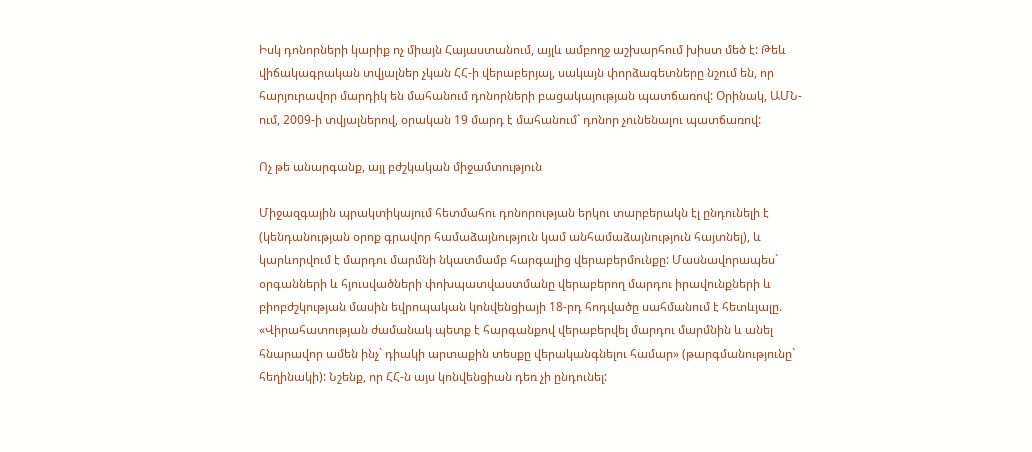Իսկ դոնորների կարիք ոչ միայն Հայաստանում, այլև ամբողջ աշխարհում խիստ մեծ է: Թեև վիճակագրական տվյալներ չկան ՀՀ-ի վերաբերյալ, սակայն փորձագետները նշում են, որ հարյուրավոր մարդիկ են մահանում դոնորների բացակայության պատճառով: Օրինակ, ԱՄՆ-ում, 2009-ի տվյալներով, օրական 19 մարդ է մահանում` դոնոր չունենալու պատճառով:

Ոչ թե անարգանք, այլ բժշկական միջամտություն

Միջազգային պրակտիկայում հետմահու դոնորության երկու տարբերակն էլ ընդունելի է (կենդանության օրոք գրավոր համաձայնություն կամ անհամաձայնություն հայտնել), և կարևորվում է մարդու մարմնի նկատմամբ հարգալից վերաբերմունքը: Մասնավորապես` օրգանների և հյուսվածների փոխպատվաստմանը վերաբերող մարդու իրավունքների և բիոբժշկության մասին եվրոպական կոնվենցիայի 18-րդ հոդվածը սահմանում է հետևյալը. «Վիրահատության ժամանակ պետք է հարգանքով վերաբերվել մարդու մարմնին և անել հնարավոր ամեն ինչ` դիակի արտաքին տեսքը վերականգնելու համար» (թարգմանությունը` հեղինակի): Նշենք, որ ՀՀ-ն այս կոնվենցիան դեռ չի ընդունել: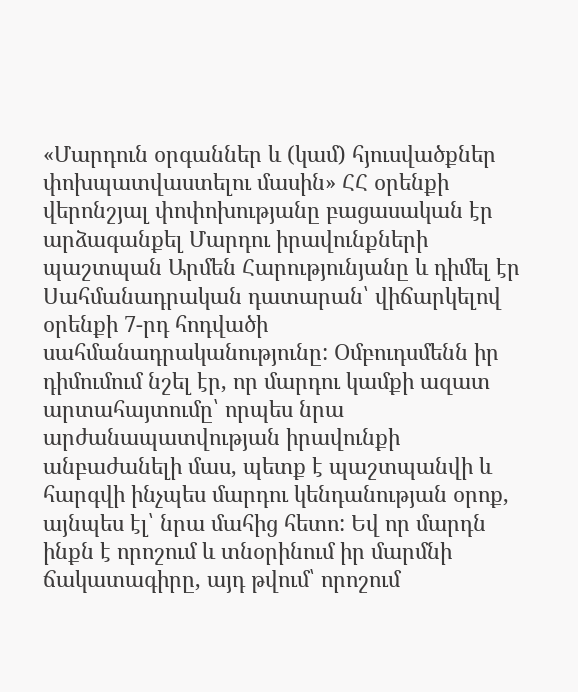«Մարդուն օրգաններ և (կամ) հյուսվածքներ փոխպատվաստելու մասին» ՀՀ օրենքի վերոնշյալ փոփոխությանը բացասական էր արձագանքել Մարդու իրավունքների պաշտպան Արմեն Հարությունյանը և դիմել էր Սահմանադրական դատարան՝ վիճարկելով օրենքի 7-րդ հոդվածի սահմանադրականությունը: Օմբուդսմենն իր դիմումում նշել էր, որ մարդու կամքի ազատ արտահայտումը՝ որպես նրա արժանապատվության իրավունքի անբաժանելի մաս, պետք է պաշտպանվի և հարգվի ինչպես մարդու կենդանության օրոք, այնպես էլ՝ նրա մահից հետո: Եվ որ մարդն ինքն է որոշում և տնօրինում իր մարմնի ճակատագիրը, այդ թվում՝ որոշում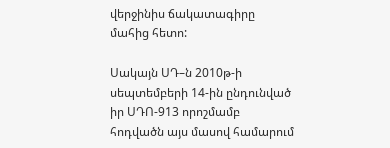վերջինիս ճակատագիրը մահից հետո:

Սակայն ՍԴ–ն 2010թ-ի սեպտեմբերի 14-ին ընդունված իր ՍԴՈ-913 որոշմամբ հոդվածն այս մասով համարում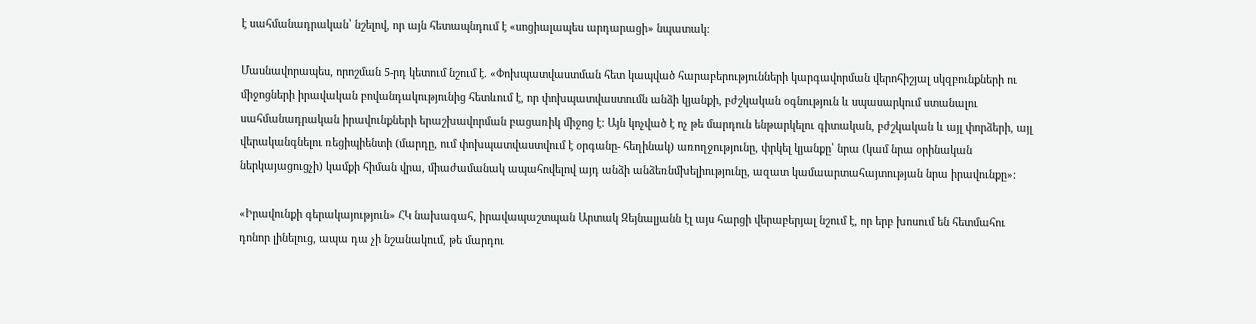է սահմանադրական՝ նշելով, որ այն հետապնդում է «սոցիալապես արդարացի» նպատակ:

Մասնավորապես, որոշման 5-րդ կետում նշում է. «Փոխպատվաստման հետ կապված հարաբերությունների կարգավորման վերոհիշյալ սկզբունքների ու միջոցների իրավական բովանդակությունից հետևում է, որ փոխպատվաստումն անձի կյանքի, բժշկական օգնություն և սպասարկում ստանալու սահմանադրական իրավունքների երաշխավորման բացառիկ միջոց է: Այն կոչված է ոչ թե մարդուն ենթարկելու գիտական, բժշկական և այլ փորձերի, այլ վերականգնելու ռեցիպիենտի (մարդը, ում փոխպատվաստվում է օրգանը- հեղինակ) առողջությունը, փրկել կյանքը՝ նրա (կամ նրա օրինական ներկայացուցչի) կամքի հիման վրա, միաժամանակ ապահովելով այդ անձի անձեռնմխելիությունը, ազատ կամաարտահայտության նրա իրավունքը»:

«Իրավունքի գերակայություն» ՀԿ նախագահ, իրավապաշտպան Արտակ Զեյնալյանն էլ այս հարցի վերաբերյալ նշում է, որ երբ խոսում են հետմահու դոնոր լինելուց, ապա դա չի նշանակում, թե մարդու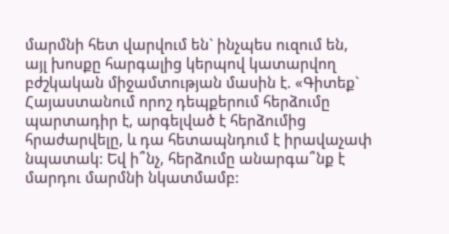մարմնի հետ վարվում են` ինչպես ուզում են, այլ խոսքը հարգալից կերպով կատարվող բժշկական միջամտության մասին է. «Գիտեք` Հայաստանում որոշ դեպքերում հերձումը պարտադիր է, արգելված է հերձումից հրաժարվելը, և դա հետապնդում է իրավաչափ նպատակ: Եվ ի՞նչ, հերձումը անարգա՞նք է մարդու մարմնի նկատմամբ: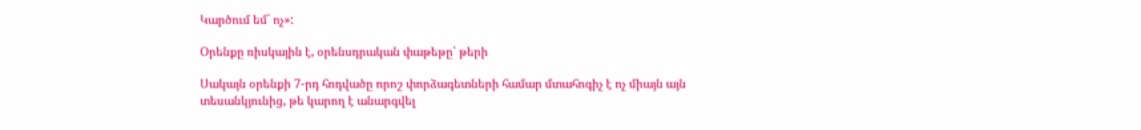Կարծում եմ` ոչ»:

Օրենքը ռիսկային է, օրենսդրական փաթեթը՝ թերի

Սակայն օրենքի 7-րդ հոդվածը որոշ փորձագետների համար մտահոգիչ է ոչ միայն այն տեսանկյունից, թե կարող է անարգվել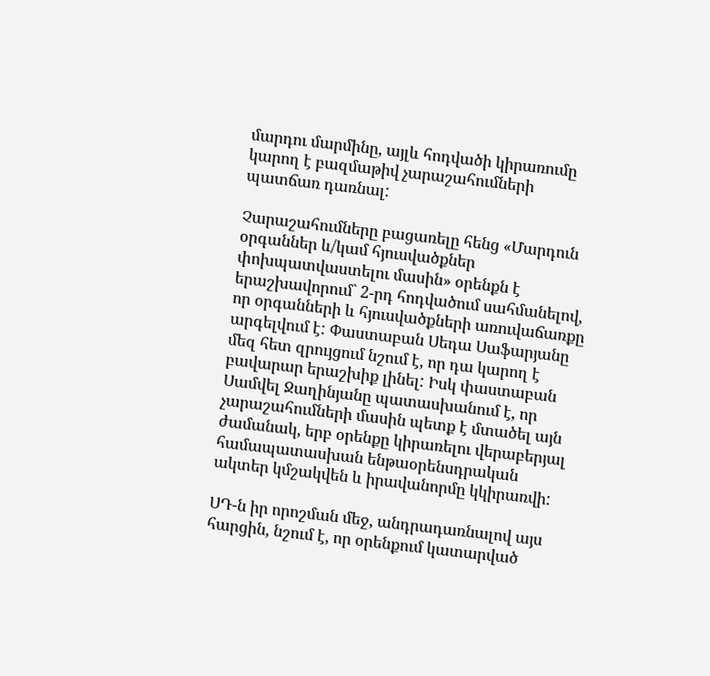մարդու մարմինը, այլև հոդվածի կիրառումը կարող է բազմաթիվ չարաշահումների պատճառ դառնալ:

Չարաշահումները բացառելը հենց «Մարդուն օրգաններ և/կամ հյուսվածքներ փոխպատվաստելու մասին» օրենքն է երաշխավորում` 2-րդ հոդվածում սահմանելով, որ օրգանների և հյուսվածքների առուվաճառքը արգելվում է: Փաստաբան Սեդա Սաֆարյանը մեզ հետ զրույցում նշում է, որ դա կարող է բավարար երաշխիք լինել: Իսկ փաստաբան Սամվել Ջաղինյանը պատասխանում է, որ չարաշահումների մասին պետք է մտածել այն ժամանակ, երբ օրենքը կիրառելու վերաբերյալ համապատասխան ենթաօրենսդրական ակտեր կմշակվեն և իրավանորմը կկիրառվի:

ՍԴ-ն իր որոշման մեջ, անդրադառնալով այս հարցին, նշում է, որ օրենքում կատարված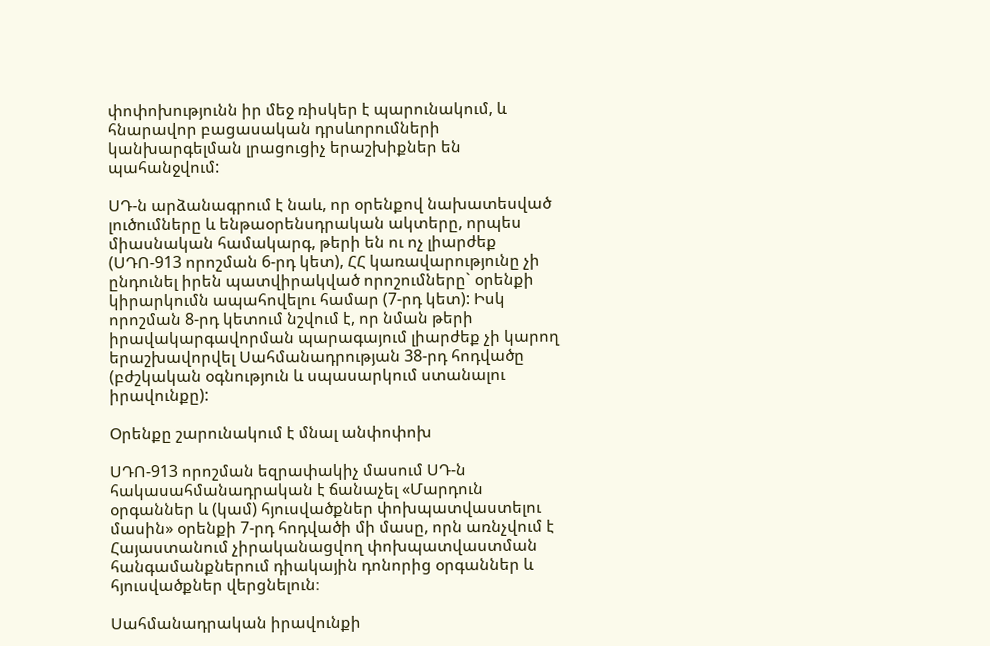փոփոխությունն իր մեջ ռիսկեր է պարունակում, և հնարավոր բացասական դրսևորումների կանխարգելման լրացուցիչ երաշխիքներ են պահանջվում:

ՍԴ-ն արձանագրում է նաև, որ օրենքով նախատեսված լուծումները և ենթաօրենսդրական ակտերը, որպես միասնական համակարգ, թերի են ու ոչ լիարժեք (ՍԴՈ-913 որոշման 6-րդ կետ), ՀՀ կառավարությունը չի ընդունել իրեն պատվիրակված որոշումները` օրենքի կիրարկումն ապահովելու համար (7-րդ կետ): Իսկ որոշման 8-րդ կետում նշվում է, որ նման թերի իրավակարգավորման պարագայում լիարժեք չի կարող երաշխավորվել Սահմանադրության 38-րդ հոդվածը (բժշկական օգնություն և սպասարկում ստանալու իրավունքը):

Օրենքը շարունակում է մնալ անփոփոխ

ՍԴՈ-913 որոշման եզրափակիչ մասում ՍԴ-ն հակասահմանադրական է ճանաչել «Մարդուն օրգաններ և (կամ) հյուսվածքներ փոխպատվաստելու մասին» օրենքի 7-րդ հոդվածի մի մասը, որն առնչվում է Հայաստանում չիրականացվող փոխպատվաստման հանգամանքներում դիակային դոնորից օրգաններ և հյուսվածքներ վերցնելուն։

Սահմանադրական իրավունքի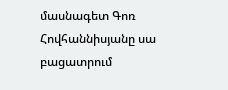մասնագետ Գոռ Հովհաննիսյանը սա բացատրում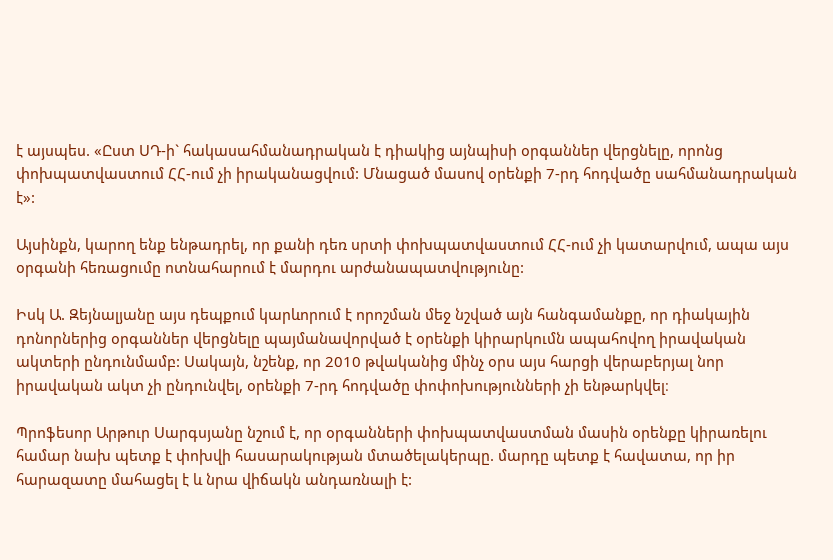է այսպես. «Ըստ ՍԴ-ի` հակասահմանադրական է դիակից այնպիսի օրգաններ վերցնելը, որոնց փոխպատվաստում ՀՀ-ում չի իրականացվում: Մնացած մասով օրենքի 7-րդ հոդվածը սահմանադրական է»:

Այսինքն, կարող ենք ենթադրել, որ քանի դեռ սրտի փոխպատվաստում ՀՀ-ում չի կատարվում, ապա այս օրգանի հեռացումը ոտնահարում է մարդու արժանապատվությունը:

Իսկ Ա. Զեյնալյանը այս դեպքում կարևորում է որոշման մեջ նշված այն հանգամանքը, որ դիակային դոնորներից օրգաններ վերցնելը պայմանավորված է օրենքի կիրարկումն ապահովող իրավական ակտերի ընդունմամբ: Սակայն, նշենք, որ 2010 թվականից մինչ օրս այս հարցի վերաբերյալ նոր իրավական ակտ չի ընդունվել, օրենքի 7-րդ հոդվածը փոփոխությունների չի ենթարկվել։

Պրոֆեսոր Արթուր Սարգսյանը նշում է, որ օրգանների փոխպատվաստման մասին օրենքը կիրառելու համար նախ պետք է փոխվի հասարակության մտածելակերպը. մարդը պետք է հավատա, որ իր հարազատը մահացել է և նրա վիճակն անդառնալի է: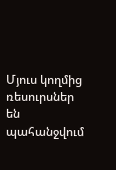Մյուս կողմից ռեսուրսներ են պահանջվում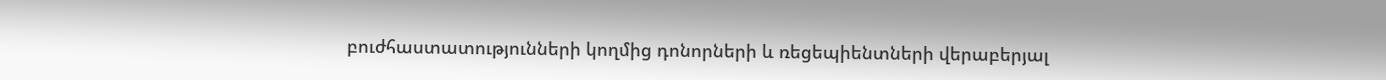բուժհաստատությունների կողմից դոնորների և ռեցեպիենտների վերաբերյալ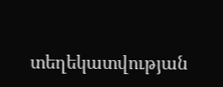տեղեկատվության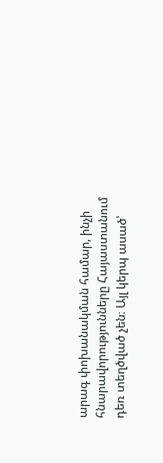արագ փոխանակման համար, ինչի հնարավորությունները Հայաստանում դեռ տեղծված չեն։ Այլ կերպ ասած՝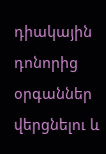դիակային դոնորից օրգաններ վերցնելու և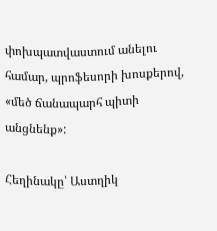փոխպատվաստում անելու համար, պրոֆեսորի խոսքերով, «մեծ ճանապարհ պիտի անցնենք»:

Հեղինակը՝ Աստղիկ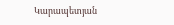Կարապետյան